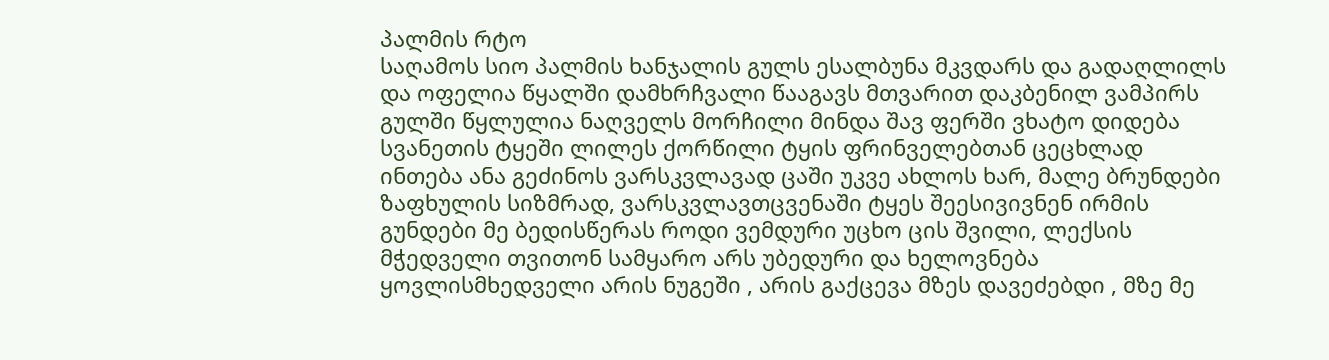პალმის რტო
საღამოს სიო პალმის ხანჯალის გულს ესალბუნა მკვდარს და გადაღლილს და ოფელია წყალში დამხრჩვალი წააგავს მთვარით დაკბენილ ვამპირს გულში წყლულია ნაღველს მორჩილი მინდა შავ ფერში ვხატო დიდება სვანეთის ტყეში ლილეს ქორწილი ტყის ფრინველებთან ცეცხლად ინთება ანა გეძინოს ვარსკვლავად ცაში უკვე ახლოს ხარ, მალე ბრუნდები ზაფხულის სიზმრად, ვარსკვლავთცვენაში ტყეს შეესივივნენ ირმის გუნდები მე ბედისწერას როდი ვემდური უცხო ცის შვილი, ლექსის მჭედველი თვითონ სამყარო არს უბედური და ხელოვნება ყოვლისმხედველი არის ნუგეში , არის გაქცევა მზეს დავეძებდი , მზე მე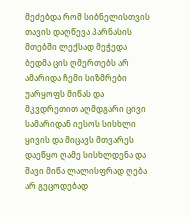მეძებდა რომ სიბნელისთვის თავის დაღწევა პარნასის მთებში ლექსად მეჭედა ბედმა ცის ღმერთებს არ ამარიდა ჩემი სიზმრები უარყოფს მიწას და მკვდრეთით აღმდგარი ცივი სამარიდან იესოს სისხლი ყივის და მიცავს მთვარეს დაეწყო ღამე სისხლდენა და შავი მიწა ლალისფრად ღება არ გეცოდებად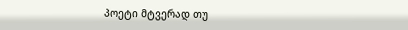პოეტი მტვერად თუ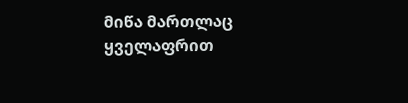მიწა მართლაც ყველაფრით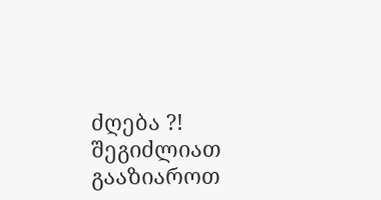ძღება ?!
შეგიძლიათ გააზიაროთ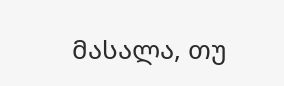მასალა, თუ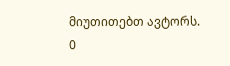მიუთითებთ ავტორს.
0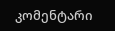კომენტარი